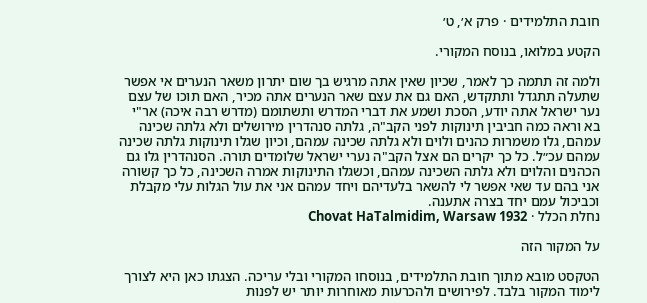חובת התלמידים · פרק א׳, ט׳

הקטע במלואו, בנוסח המקורי.

ולמה זה תתמה כך לאמר, שכיון שאין אתה מרגיש בך שום יתרון משאר הנערים אי אפשר שתעלה תתגדל ותתקדש, האם גם את עצם שאר הנערים אתה מכיר, האם תוכו של עצם נער ישראל אתה יודע, הסכת ושמע את דברי המדרש ותשתומם (מדרש רבה איכה) אר"י בא וראה כמה חביבין תינוקות לפני הקב"ה, גלתה סנהדרין מירושלים ולא גלתה שכינה עמהם, גלו משמרות כהנים ולוים ולא גלתה שכינה עמהם, וכיון שגלו תינוקות גלתה שכינה עמהם עכ״ל. כל כך יקרים הם אצל הקב"ה נערי ישראל שלומדים תורה. הסנהדרין גלו גם הכהנים והלוים ולא גלתה השכינה עמהם, וכשגלו התינוקות אמרה השכינה, כל כך קשורה אני בהם עד שאי אפשר לי להשאר בלעדיהם ויחד עמהם אני את עול הגלות עלי מקבלת וכביכול עמם יחד בצרה אתענה.
נחלת הכלל · Chovat HaTalmidim, Warsaw 1932

על המקור הזה

הטקסט מובא מתוך חובת התלמידים, בנוסחו המקורי ובלי עריכה. הצגתו כאן היא לצורך לימוד המקור בלבד. לפירושים ולהכרעות מאוחרות יותר יש לפנות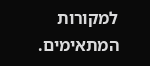למקורות המתאימים.